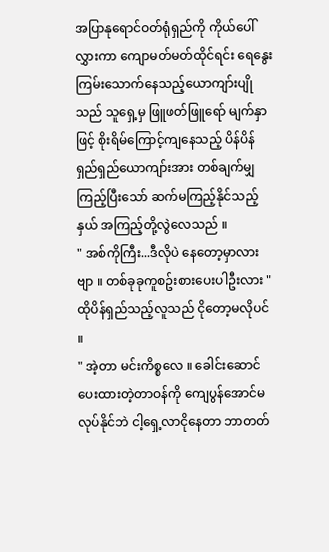အပြာနုရောင်ဝတ်ရုံရှည်ကို ကိုယ်ပေါ်လွှားကာ ကျောမတ်မတ်ထိုင်ရင်း ရေနွေးကြမ်းသောက်နေသည့်ယောကျာ်းပျိုသည် သူရှေ့မှ ဖြူဖတ်ဖြူရော် မျက်နှာဖြင့် စိုးရိမ်ကြောင့်ကျနေသည့် ပိန်ပိန်ရှည်ရှည်ယောကျာ်းအား တစ်ချက်မျှကြည့်ပြီးသော် ဆက်မကြည့်နိုင်သည့်နှယ် အကြည့်တို့လွဲလေသည် ။
" အစ်ကိုကြီး...ဒီလိုပဲ နေတော့မှာလားဗျာ ။ တစ်ခုခုကူစဥ်းစားပေးပါဦးလား "
ထိုပိန်ရှည်သည့်လူသည် ငိုတော့မလိုပင် ။
" အဲ့တာ မင်းကိစ္စလေ ။ ခေါင်းဆောင်ပေးထားတဲ့တာဝန်ကို ကျေပွန်အောင်မလုပ်နိုင်ဘဲ ငါ့ရှေ့လာငိုနေတာ ဘာတတ်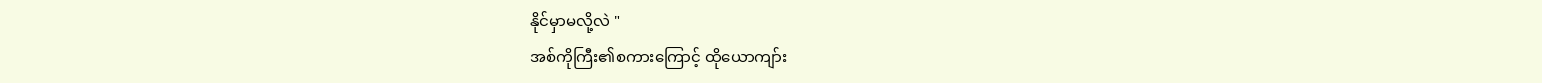နိုင်မှာမလို့လဲ "
အစ်ကိုကြီး၏စကားကြောင့် ထိုယောကျာ်း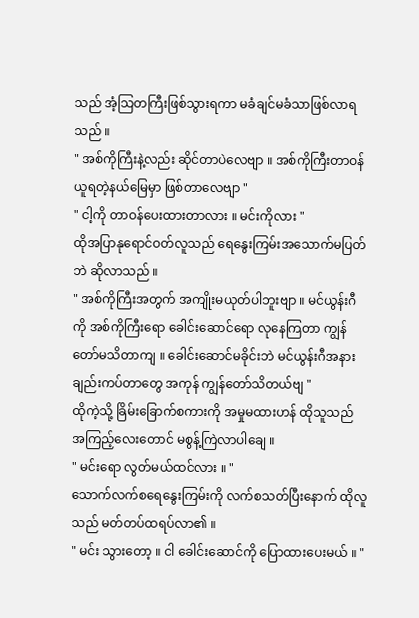သည် အံ့သြတကြီးဖြစ်သွားရကာ မခံချင်မခံသာဖြစ်လာရသည် ။
" အစ်ကိုကြီးနဲ့လည်း ဆိုင်တာပဲလေဗျာ ။ အစ်ကိုကြီးတာဝန်ယူရတဲ့နယ်မြေမှာ ဖြစ်တာလေဗျာ "
" ငါ့ကို တာဝန်ပေးထားတာလား ။ မင်းကိုလား "
ထိုအပြာနုရောင်ဝတ်လူသည် ရေနွေးကြမ်းအသောက်မပြတ်ဘဲ ဆိုလာသည် ။
" အစ်ကိုကြီးအတွက် အကျိုးမယုတ်ပါဘူးဗျာ ။ မင်ယွန်းဂီကို အစ်ကိုကြီးရော ခေါင်းဆောင်ရော လုနေကြတာ ကျွန်တော်မသိတာကျ ။ ခေါင်းဆောင်မခိုင်းဘဲ မင်ယွန်းဂီအနား ချည်းကပ်တာတွေ အကုန် ကျွန်တော်သိတယ်ဗျ "
ထိုကဲ့သို့ ခြိမ်းခြောက်စကားကို အမှုမထားဟန် ထိုသူသည် အကြည့်လေးတောင် မစွန့်ကြဲလာပါချေ ။
" မင်းရော လွတ်မယ်ထင်လား ။ "
သောက်လက်စရေနွေးကြမ်းကို လက်စသတ်ပြီးနောက် ထိုလူသည် မတ်တပ်ထရပ်လာ၏ ။
" မင်း သွားတော့ ။ ငါ ခေါင်းဆောင်ကို ပြောထားပေးမယ် ။ "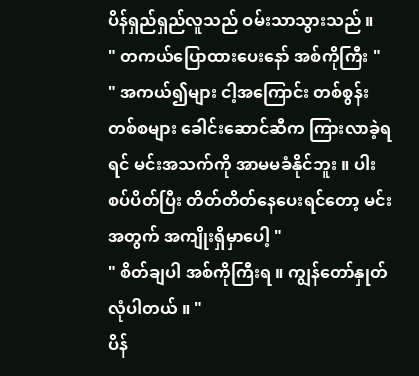ပိန်ရှည်ရှည်လူသည် ဝမ်းသာသွားသည် ။
" တကယ်ပြောထားပေးနော် အစ်ကိုကြီး "
" အကယ်၍များ ငါ့အကြောင်း တစ်စွန်းတစ်စများ ခေါင်းဆောင်ဆီက ကြားလာခဲ့ရရင် မင်းအသက်ကို အာမမခံနိုင်ဘူး ။ ပါးစပ်ပိတ်ပြီး တိတ်တိတ်နေပေးရင်တော့ မင်းအတွက် အကျိုးရှိမှာပေါ့ "
" စိတ်ချပါ အစ်ကိုကြီးရ ။ ကျွန်တော်နှုတ်လုံပါတယ် ။ "
ပိန်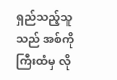ရှည်သည့်သူသည် အစ်ကိုကြီးထံမှ လို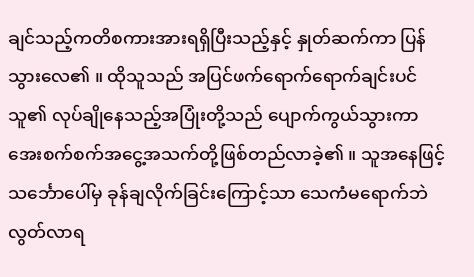ချင်သည့်ကတိစကားအားရရှိပြီးသည့်နှင့် နှုတ်ဆက်ကာ ပြန်သွားလေ၏ ။ ထိုသူသည် အပြင်ဖက်ရောက်ရောက်ချင်းပင် သူ၏ လုပ်ချိုနေသည့်အပြုံးတို့သည် ပျောက်ကွယ်သွားကာ အေးစက်စက်အငွေ့အသက်တို့ဖြစ်တည်လာခဲ့၏ ။ သူအနေဖြင့် သင်္ဘောပေါ်မှ ခုန်ချလိုက်ခြင်းကြောင့်သာ သေကံမရောက်ဘဲ လွတ်လာရ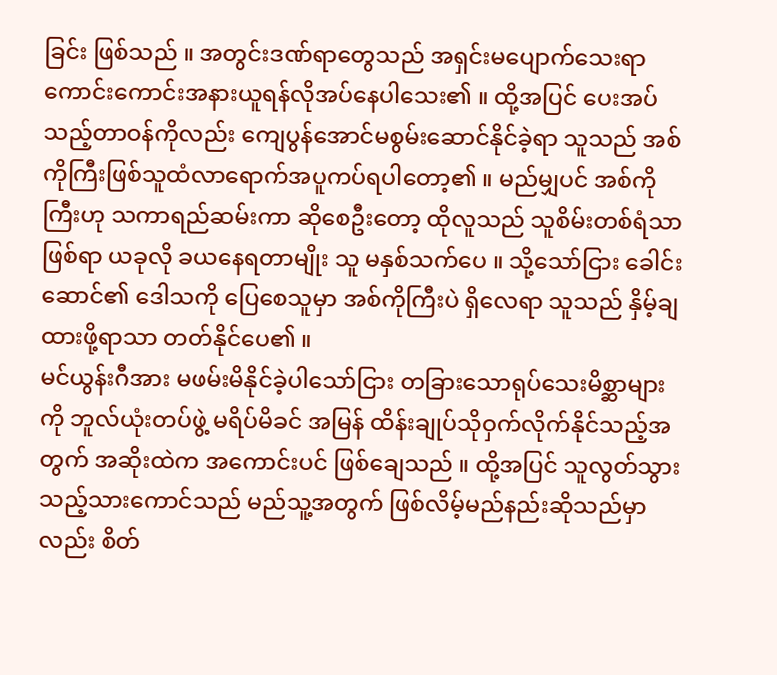ခြင်း ဖြစ်သည် ။ အတွင်းဒဏ်ရာတွေသည် အရှင်းမပျောက်သေးရာ ကောင်းကောင်းအနားယူရန်လိုအပ်နေပါသေး၏ ။ ထို့အပြင် ပေးအပ်သည့်တာဝန်ကိုလည်း ကျေပွန်အောင်မစွမ်းဆောင်နိုင်ခဲ့ရာ သူသည် အစ်ကိုကြီးဖြစ်သူထံလာရောက်အပူကပ်ရပါတော့၏ ။ မည်မျှပင် အစ်ကိုကြီးဟု သကာရည်ဆမ်းကာ ဆိုစေဦးတော့ ထိုလူသည် သူစိမ်းတစ်ရံသာဖြစ်ရာ ယခုလို ခယနေရတာမျိုး သူ မနှစ်သက်ပေ ။ သို့သော်ငြား ခေါင်းဆောင်၏ ဒေါသကို ပြေစေသူမှာ အစ်ကိုကြီးပဲ ရှိလေရာ သူသည် နှိမ့်ချထားဖို့ရာသာ တတ်နိုင်ပေ၏ ။
မင်ယွန်းဂီအား မဖမ်းမိနိုင်ခဲ့ပါသော်ငြား တခြားသောရုပ်သေးမိစ္ဆာများကို ဘူလ်ယုံးတပ်ဖွဲ့ မရိပ်မိခင် အမြန် ထိန်းချုပ်သိုဝှက်လိုက်နိုင်သည့်အတွက် အဆိုးထဲက အကောင်းပင် ဖြစ်ချေသည် ။ ထို့အပြင် သူလွတ်သွားသည့်သားကောင်သည် မည်သူ့အတွက် ဖြစ်လိမ့်မည်နည်းဆိုသည်မှာလည်း စိတ်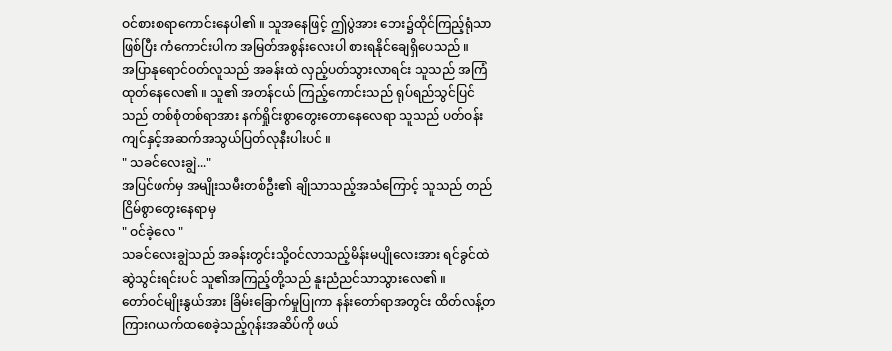ဝင်စားစရာကောင်းနေပါ၏ ။ သူအနေဖြင့် ဤပွဲအား ဘေး၌ထိုင်ကြည့်ရုံသာဖြစ်ပြီး ကံကောင်းပါက အမြတ်အစွန်းလေးပါ စားရနိုင်ချေရှိပေသည် ။
အပြာနုရောင်ဝတ်လူသည် အခန်းထဲ လှည့်ပတ်သွားလာရင်း သူသည် အကြံထုတ်နေလေ၏ ။ သူ၏ အတန်ငယ် ကြည့်ကောင်းသည် ရုပ်ရည်သွင်ပြင်သည် တစ်စုံတစ်ရာအား နက်ရှိုင်းစွာတွေးတောနေလေရာ သူသည် ပတ်ဝန်းကျင်နှင့်အဆက်အသွယ်ပြတ်လုနီးပါးပင် ။
" သခင်လေးချွဲ..."
အပြင်ဖက်မှ အမျိုးသမီးတစ်ဦး၏ ချိုသာသည့်အသံကြောင့် သူသည် တည်ငြိမ်စွာတွေးနေရာမှ
" ဝင်ခဲ့လေ "
သခင်လေးချွဲသည် အခန်းတွင်းသို့ဝင်လာသည့်မိန်းမပျိုလေးအား ရင်ခွင်ထဲဆွဲသွင်းရင်းပင် သူ၏အကြည့်တို့သည် နူးညံညင်သာသွားလေ၏ ။
တော်ဝင်မျိုးနွယ်အား ခြိမ်းခြောက်မှုပြုကာ နန်းတော်ရာအတွင်း ထိတ်လန့်တကြားဂယက်ထစေခဲ့သည့်ဂုန်းအဆိပ်ကို ဖယ်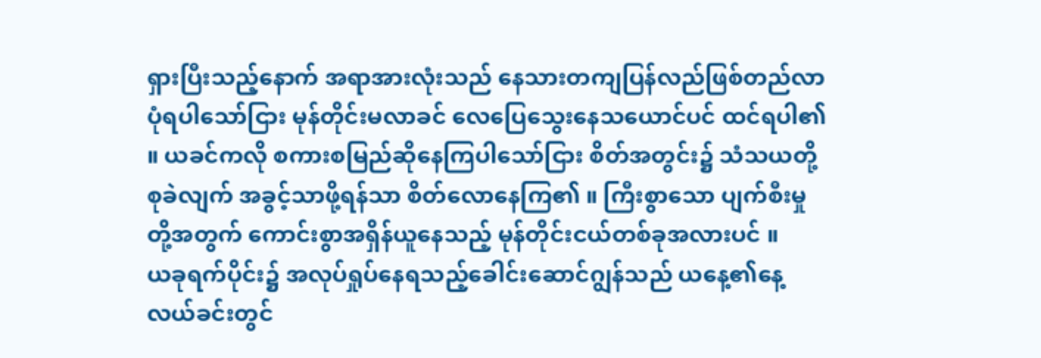ရှားပြီးသည့်နောက် အရာအားလုံးသည် နေသားတကျပြန်လည်ဖြစ်တည်လာပုံရပါသော်ငြား မုန်တိုင်းမလာခင် လေပြေသွေးနေသယောင်ပင် ထင်ရပါ၏ ။ ယခင်ကလို စကားစမြည်ဆိုနေကြပါသော်ငြား စိတ်အတွင်း၌ သံသယတို့စုခဲလျက် အခွင့်သာဖို့ရန်သာ စိတ်လောနေကြ၏ ။ ကြီးစွာသော ပျက်စီးမှုတို့အတွက် ကောင်းစွာအရှိန်ယူနေသည့် မုန်တိုင်းငယ်တစ်ခုအလားပင် ။
ယခုရက်ပိုင်း၌ အလုပ်ရှုပ်နေရသည့်ခေါင်းဆောင်ဂျွန်သည် ယနေ့၏နေ့လယ်ခင်းတွင်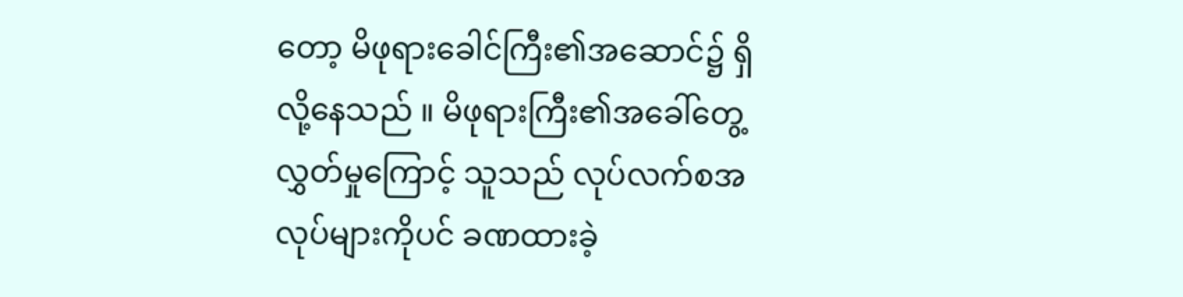တော့ မိဖုရားခေါင်ကြီး၏အဆောင်၌ ရှိလို့နေသည် ။ မိဖုရားကြီး၏အခေါ်တွေ့လွှတ်မှုကြောင့် သူသည် လုပ်လက်စအလုပ်များကိုပင် ခဏထားခဲ့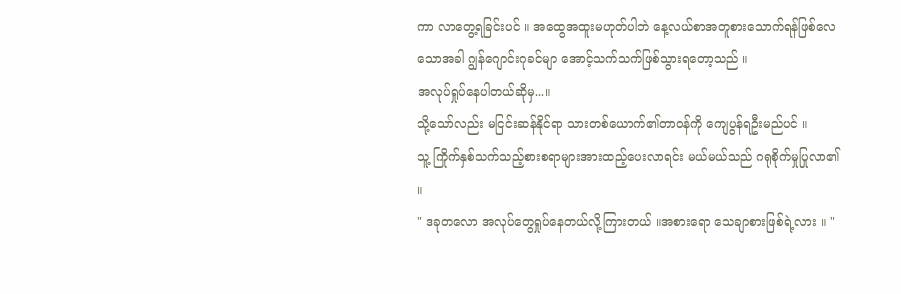ကာ လာတွေ့ရခြင်းပင် ။ အထွေအထူးမဟုတ်ပါဘဲ နေ့လယ်စာအတူစားသောက်ရန်ဖြစ်လေသောအခါ ဂျွန်ဂျောင်းဂုခင်မျာ အောင့်သက်သက်ဖြစ်သွားရတော့သည် ။
အလုပ်ရှုပ်နေပါတယ်ဆိုမှ...။
သို့သော်လည်း မငြင်းဆန်နိုင်ရာ သားတစ်ယောက်၏တာဝန်ကို ကျေပွန်ရဦးမည်ပင် ။
သူ့ ကြိုက်နှစ်သက်သည့်စားစရာများအားထည့်ပေးလာရင်း မယ်မယ်သည် ဂရုစိုက်မှုပြုလာ၏ ။
" ဒခုတလော အလုပ်တွေရှုပ်နေတယ်လို့ကြားတယ် ။အစားရော သေချာစားဖြစ်ရဲ့လား ။ "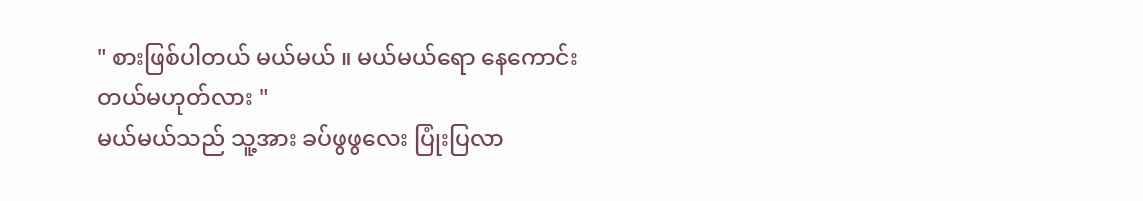" စားဖြစ်ပါတယ် မယ်မယ် ။ မယ်မယ်ရော နေကောင်းတယ်မဟုတ်လား "
မယ်မယ်သည် သူ့အား ခပ်ဖွဖွလေး ပြုံးပြလာ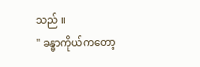သည် ။
" ခန္ဓာကိုယ်ကတော့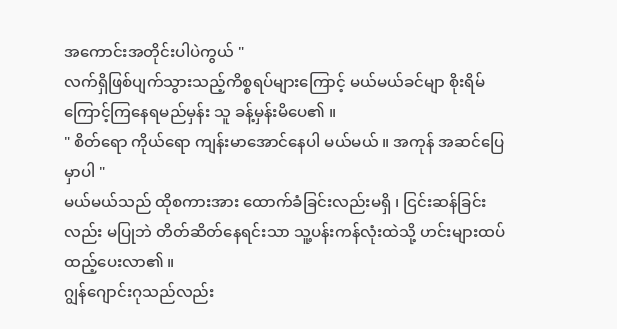အကောင်းအတိုင်းပါပဲကွယ် "
လက်ရှိဖြစ်ပျက်သွားသည့်ကိစ္စရပ်များကြောင့် မယ်မယ်ခင်မျာ စိုးရိမ်ကြောင့်ကြနေရမည်မှန်း သူ ခန့်မှန်းမိပေ၏ ။
" စိတ်ရော ကိုယ်ရော ကျန်းမာအောင်နေပါ မယ်မယ် ။ အကုန် အဆင်ပြေမှာပါ "
မယ်မယ်သည် ထိုစကားအား ထောက်ခံခြင်းလည်းမရှိ ၊ ငြင်းဆန်ခြင်းလည်း မပြုဘဲ တိတ်ဆိတ်နေရင်းသာ သူ့ပန်းကန်လုံးထဲသို့ ဟင်းများထပ်ထည့်ပေးလာ၏ ။
ဂျွန်ဂျောင်းဂုသည်လည်း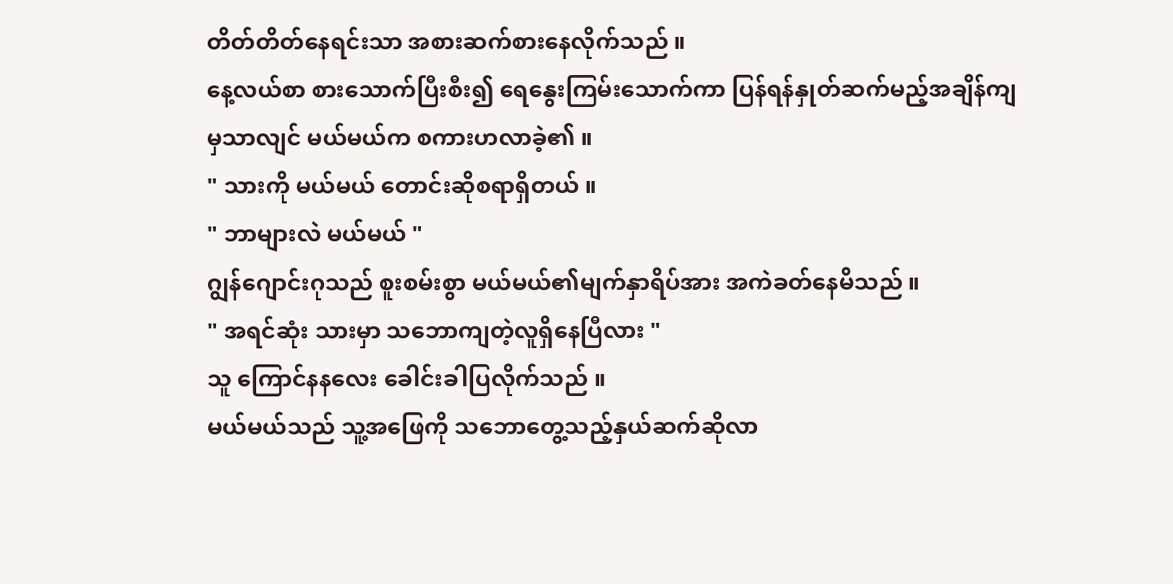တိတ်တိတ်နေရင်းသာ အစားဆက်စားနေလိုက်သည် ။
နေ့လယ်စာ စားသောက်ပြီးစီး၍ ရေနွေးကြမ်းသောက်ကာ ပြန်ရန်နှုတ်ဆက်မည့်အချိန်ကျမှသာလျင် မယ်မယ်က စကားဟလာခဲ့၏ ။
" သားကို မယ်မယ် တောင်းဆိုစရာရှိတယ် ။
" ဘာများလဲ မယ်မယ် "
ဂျွန်ဂျောင်းဂုသည် စူးစမ်းစွာ မယ်မယ်၏မျက်နှာရိပ်အား အကဲခတ်နေမိသည် ။
" အရင်ဆုံး သားမှာ သဘောကျတဲ့လူရှိနေပြီလား "
သူ ကြောင်နနလေး ခေါင်းခါပြလိုက်သည် ။
မယ်မယ်သည် သူ့အဖြေကို သဘောတွေ့သည့်နှယ်ဆက်ဆိုလာ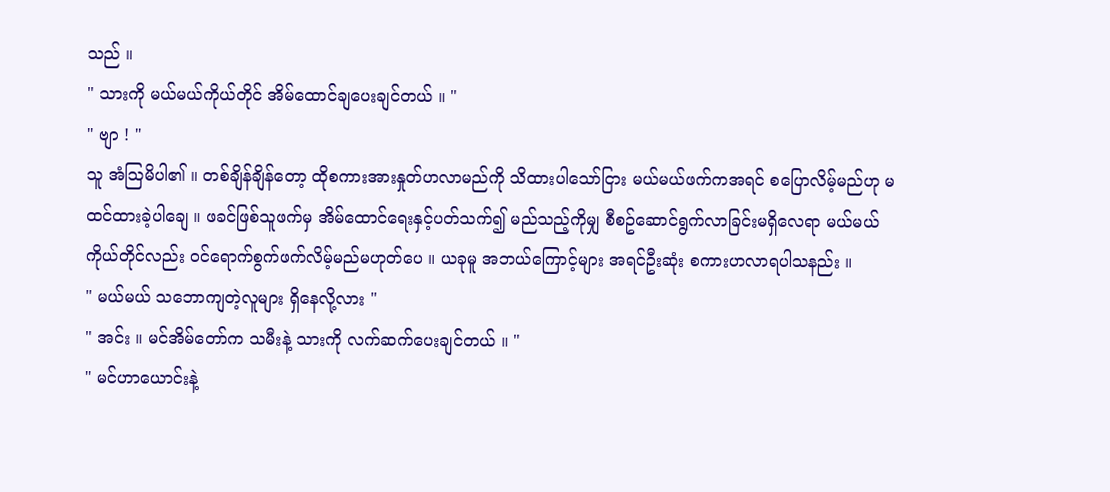သည် ။
" သားကို မယ်မယ်ကိုယ်တိုင် အိမ်ထောင်ချပေးချင်တယ် ။ "
" ဗျာ ! "
သူ အံသြမိပါ၏ ။ တစ်ချိန်ချိန်တော့ ထိုစကားအားနှုတ်ဟလာမည်ကို သိထားပါသော်ငြား မယ်မယ်ဖက်ကအရင် စပြောလိမ့်မည်ဟု မထင်ထားခဲ့ပါချေ ။ ဖခင်ဖြစ်သူဖက်မှ အိမ်ထောင်ရေးနှင့်ပတ်သက်၍ မည်သည့်ကိုမျှ စီစဥ်ဆောင်ရွက်လာခြင်းမရှိလေရာ မယ်မယ်ကိုယ်တိုင်လည်း ဝင်ရောက်စွက်ဖက်လိမ့်မည်မဟုတ်ပေ ။ ယခုမူ အဘယ်ကြောင့်များ အရင်ဦးဆုံး စကားဟလာရပါသနည်း ။
" မယ်မယ် သဘောကျတဲ့လူများ ရှိနေလို့လား "
" အင်း ။ မင်အိမ်တော်က သမီးနဲ့ သားကို လက်ဆက်ပေးချင်တယ် ။ "
" မင်ဟာယောင်းနဲ့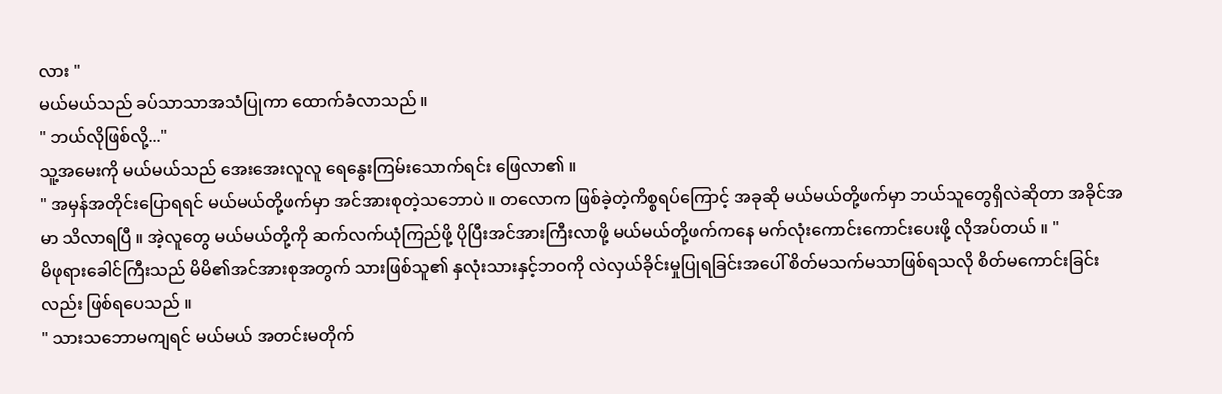လား "
မယ်မယ်သည် ခပ်သာသာအသံပြုကာ ထောက်ခံလာသည် ။
" ဘယ်လိုဖြစ်လို့..."
သူ့အမေးကို မယ်မယ်သည် အေးအေးလူလူ ရေနွေးကြမ်းသောက်ရင်း ဖြေလာ၏ ။
" အမှန်အတိုင်းပြောရရင် မယ်မယ်တို့ဖက်မှာ အင်အားစုတဲ့သဘောပဲ ။ တလောက ဖြစ်ခဲ့တဲ့ကိစ္စရပ်ကြောင့် အခုဆို မယ်မယ်တို့ဖက်မှာ ဘယ်သူတွေရှိလဲဆိုတာ အခိုင်အမာ သိလာရပြီ ။ အဲ့လူတွေ မယ်မယ်တို့ကို ဆက်လက်ယုံကြည်ဖို့ ပိုပြီးအင်အားကြီးလာဖို့ မယ်မယ်တို့ဖက်ကနေ မက်လုံးကောင်းကောင်းပေးဖို့ လိုအပ်တယ် ။ "
မိဖုရားခေါင်ကြီးသည် မိမိ၏အင်အားစုအတွက် သားဖြစ်သူ၏ နှလုံးသားနှင့်ဘဝကို လဲလှယ်ခိုင်းမှုပြုရခြင်းအပေါ် စိတ်မသက်မသာဖြစ်ရသလို စိတ်မကောင်းခြင်းလည်း ဖြစ်ရပေသည် ။
" သားသဘောမကျရင် မယ်မယ် အတင်းမတိုက်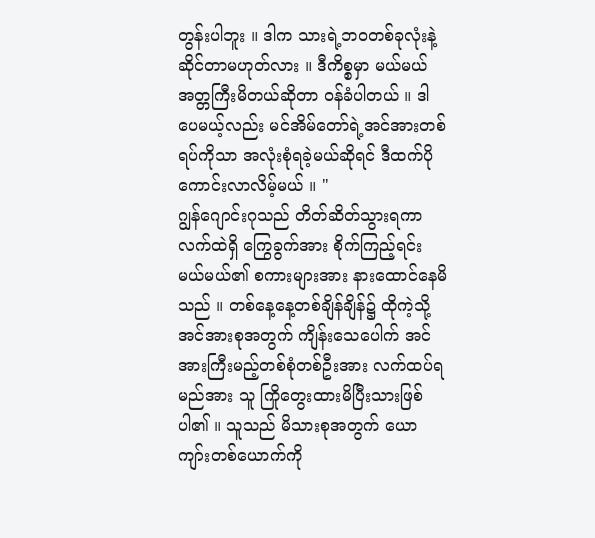တွန်းပါဘူး ။ ဒါက သားရဲ့ဘဝတစ်ခုလုံးနဲ့ဆိုင်တာမဟုတ်လား ။ ဒီကိစ္စမှာ မယ်မယ်အတ္တကြီးမိတယ်ဆိုတာ ဝန်ခံပါတယ် ။ ဒါပေမယ့်လည်း မင်အိမ်တော်ရဲ့အင်အားတစ်ရပ်ကိုသာ အလုံးစုံရခဲ့မယ်ဆိုရင် ဒီထက်ပိုကောင်းလာလိမ့်မယ် ။ "
ဂျွန်ဂျောင်းဂုသည် တိတ်ဆိတ်သွားရကာ လက်ထဲရှိ ကြွေခွက်အား စိုက်ကြည့်ရင်း မယ်မယ်၏ စကားများအား နားထောင်နေမိသည် ။ တစ်နေ့နေ့တစ်ချိန်ချိန်၌ ထိုကဲ့သို့ အင်အားစုအတွက် ကျိန်းသေပေါက် အင်အားကြီးမည့်တစ်စုံတစ်ဦးအား လက်ထပ်ရမည်အား သူ ကြိုတွေးထားမိပြီးသားဖြစ်ပါ၏ ။ သူသည် မိသားစုအတွက် ယောကျာ်းတစ်ယောက်ကို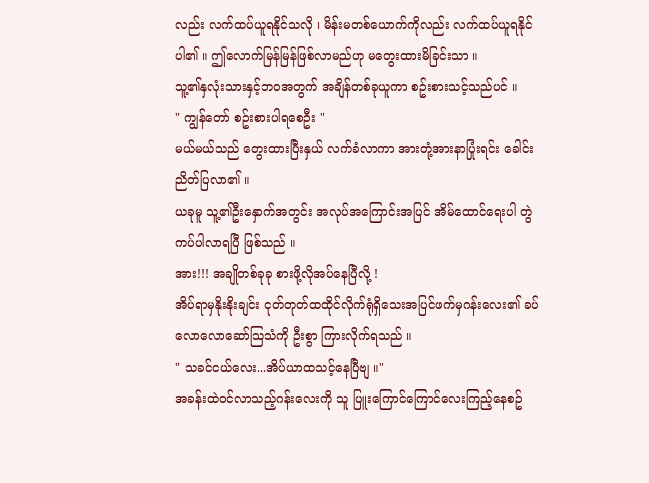လည်း လက်ထပ်ယူရနိုင်သလို ၊ မိန်းမတစ်ယောက်ကိုလည်း လက်ထပ်ယူရနိုင်ပါ၏ ။ ဤလောက်မြန်မြန်ဖြစ်လာမည်ဟု မတွေးထားမိခြင်းသာ ။
သူ့၏နှလုံးသားနှင့်ဘဝအတွက် အချိန်တစ်ခုယူကာ စဥ်းစားသင့်သည်ပင် ။
" ကျွန်တော် စဥ်းစားပါရစေဦး "
မယ်မယ်သည် တွေးထားပြီးနှယ် လက်ခံလာကာ အားတုံ့အားနာပြုံးရင်း ခေါင်းညိတ်ပြလာ၏ ။
ယခုမူ သူ့၏ဦးနှောက်အတွင်း အလုပ်အကြောင်းအပြင် အိမ်ထောင်ရေးပါ တွဲကပ်ပါလာရပြီ ဖြစ်သည် ။
အား!!! အချိုတစ်ခုခု စားဖို့လိုအပ်နေပြီလို့ !
အိပ်ရာမှနိုးနိုးချင်း ငုတ်တုတ်ထထိုင်လိုက်ရုံရှိသေးအပြင်ဖက်မှဂန်းလေး၏ ခပ်လောလောဆော်သြသံကို ဦးစွာ ကြားလိုက်ရသည် ။
" သခင်ငယ်လေး...အိပ်ယာထသင့်နေပြီဗျ ။"
အခန်းထဲဝင်လာသည့်ဂန်းလေးကို သူ ပြူးကြောင်ကြောင်လေးကြည့်နေစဥ်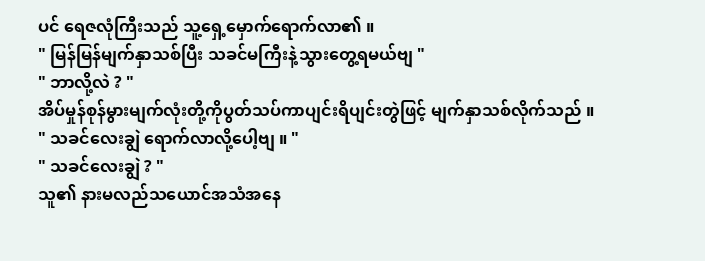ပင် ရေဇလုံကြီးသည် သူ့ရှေ့မှောက်ရောက်လာ၏ ။
" မြန်မြန်မျက်နှာသစ်ပြီး သခင်မကြီးနဲ့သွားတွေ့ရမယ်ဗျ "
" ဘာလို့လဲ ? "
အိပ်မှုန်စုန်မွားမျက်လုံးတို့ကိုပွတ်သပ်ကာပျင်းရိပျင်းတွဲဖြင့် မျက်နှာသစ်လိုက်သည် ။
" သခင်လေးချွဲ ရောက်လာလို့ပေါ့ဗျ ။ "
" သခင်လေးချွဲ ? "
သူ၏ နားမလည်သယောင်အသံအနေ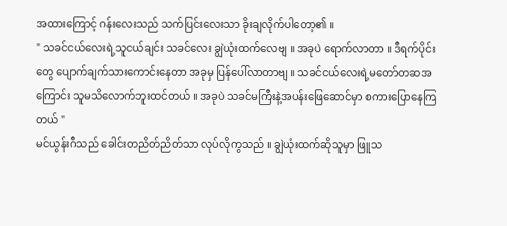အထားကြောင့် ဂန်းလေးသည် သက်ပြင်းလေးသာ ခိုးချလိုက်ပါတော့၏ ။
" သခင်ငယ်လေးရဲ့သူငယ်ချင်း သခင်လေး ချွဲယုံးထက်လေဗျ ။ အခုပဲ ရောက်လာတာ ။ ဒီရက်ပိုင်းတွေ ပျောက်ချက်သားကောင်းနေတာ အခုမှ ပြန်ပေါ်လာတာဗျ ။ သခင်ငယ်လေးရဲ့မတော်တဆအကြောင်း သူမသိလောက်ဘူးထင်တယ် ။ အခုပဲ သခင်မကြီးနဲ့အပန်းဖြေဆောင်မှာ စကားပြောနေကြတယ် "
မင်ယွန်းဂီသည် ခေါင်းတညိတ်ညိတ်သာ လုပ်လိုကွသည် ။ ချွဲယုံးထက်ဆိုသူမှာ ဖြူသ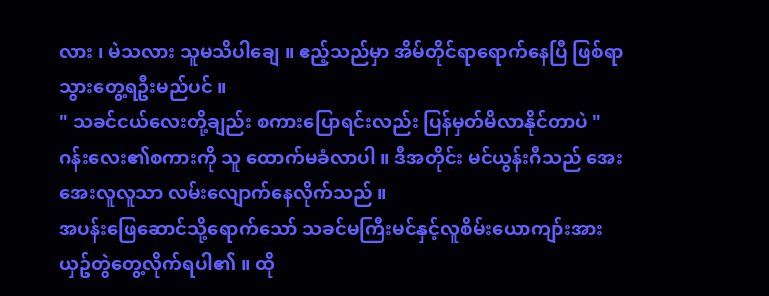လား ၊ မဲသလား သူမသိပါချေ ။ ဧည့်သည်မှာ အိမ်တိုင်ရာရောက်နေပြီ ဖြစ်ရာ သွားတွေ့ရဦးမည်ပင် ။
" သခင်ငယ်လေးတို့ချည်း စကားပြောရင်းလည်း ပြန်မှတ်မိလာနိုင်တာပဲ "
ဂန်းလေး၏စကားကို သူ ထောက်မခံလာပါ ။ ဒီအတိုင်း မင်ယွန်းဂီသည် အေးအေးလူလူသာ လမ်းလျောက်နေလိုက်သည် ။
အပန်းဖြေဆောင်သို့ရောက်သော် သခင်မကြီးမင်နှင့်လူစိမ်းယောကျာ်းအား ယှဥ်တွဲတွေ့လိုက်ရပါ၏ ။ ထို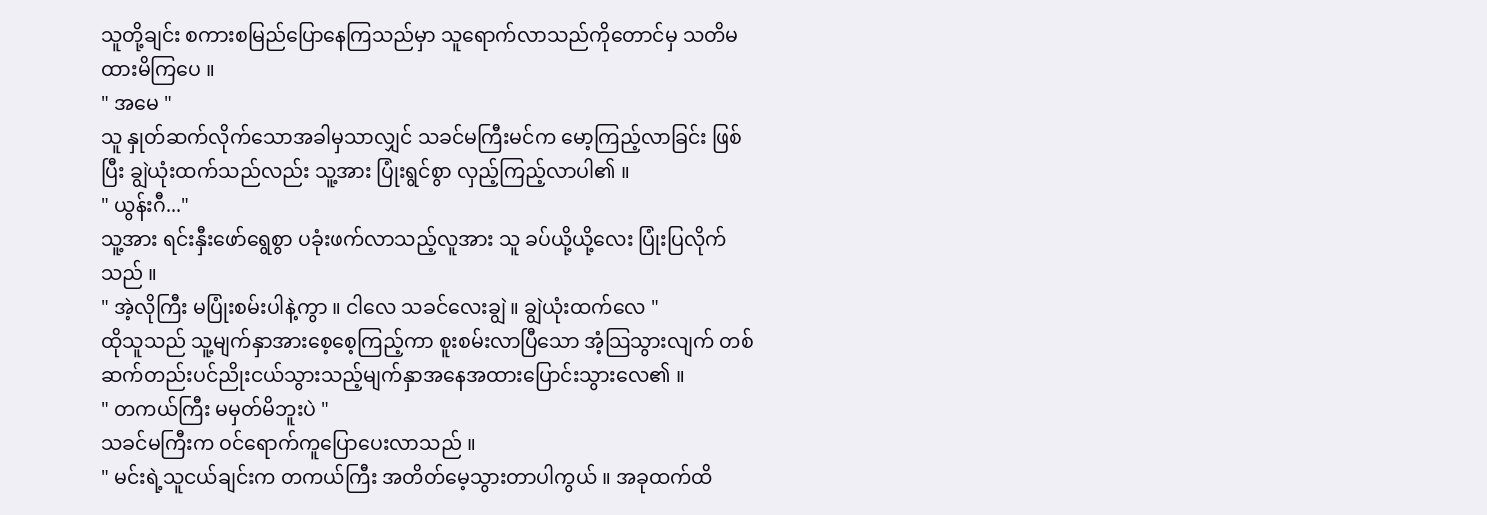သူတို့ချင်း စကားစမြည်ပြောနေကြသည်မှာ သူရောက်လာသည်ကိုတောင်မှ သတိမထားမိကြပေ ။
" အမေ "
သူ နှုတ်ဆက်လိုက်သောအခါမှသာလျှင် သခင်မကြီးမင်က မော့ကြည့်လာခြင်း ဖြစ်ပြီး ချွဲယုံးထက်သည်လည်း သူ့အား ပြုံးရွင်စွာ လှည့်ကြည့်လာပါ၏ ။
" ယွန်းဂီ..."
သူ့အား ရင်းနှီးဖော်ရွေစွာ ပခုံးဖက်လာသည့်လူအား သူ ခပ်ယို့ယို့လေး ပြုံးပြလိုက်သည် ။
" အဲ့လိုကြီး မပြုံးစမ်းပါနဲ့ကွာ ။ ငါလေ သခင်လေးချွဲ ။ ချွဲယုံးထက်လေ "
ထိုသူသည် သူ့မျက်နှာအားစေ့စေ့ကြည့်ကာ စူးစမ်းလာပြီသော အံ့သြသွားလျက် တစ်ဆက်တည်းပင်ညိုးငယ်သွားသည့်မျက်နှာအနေအထားပြောင်းသွားလေ၏ ။
" တကယ်ကြီး မမှတ်မိဘူးပဲ "
သခင်မကြီးက ဝင်ရောက်ကူပြောပေးလာသည် ။
" မင်းရဲ့သူငယ်ချင်းက တကယ်ကြီး အတိတ်မေ့သွားတာပါကွယ် ။ အခုထက်ထိ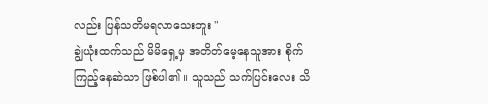လည်း ပြန်သတိမရလာသေးဘူး "
ချွဲယုံးထက်သည် မိမိရှေ့မှ အတိတ်မေ့နေသူအား စိုက်ကြည့်နေဆဲသာ ဖြစ်ပါ၏ ။ သူသည် သက်ပြင်းလေး သိ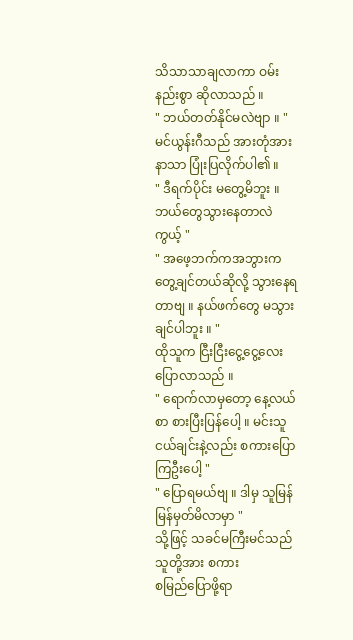သိသာသာချလာကာ ဝမ်းနည်းစွာ ဆိုလာသည် ။
" ဘယ်တတ်နိုင်မလဲဗျာ ။ "
မင်ယွန်းဂီသည် အားတုံအားနာသာ ပြုံးပြလိုက်ပါ၏ ။
" ဒီရက်ပိုင်း မတွေ့မိဘူး ။ ဘယ်တွေသွားနေတာလဲကွယ့် "
" အဖေ့ဘက်ကအဘွားက တွေ့ချင်တယ်ဆိုလို့ သွားနေရတာဗျ ။ နယ်ဖက်တွေ မသွားချင်ပါဘူး ။ "
ထိုသူက ငြီးငြီးငွေ့ငွေ့လေး ပြောလာသည် ။
" ရောက်လာမှတော့ နေ့လယ်စာ စားပြီးပြန်ပေါ့ ။ မင်းသူငယ်ချင်းနဲ့လည်း စကားပြောကြဦးပေါ့ "
" ပြောရမယ်ဗျ ။ ဒါမှ သူမြန်မြန်မှတ်မိလာမှာ "
သို့ဖြင့် သခင်မကြီးမင်သည် သူတို့အား စကား
စမြည်ပြောဖို့ရာ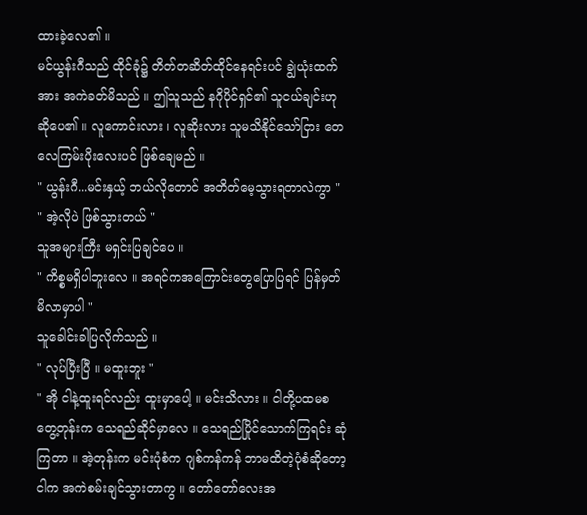ထားခဲ့လေ၏ ။
မင်ယွန်းဂီသည် ထိုင်ခုံ၌ တိတ်တဆိတ်ထိုင်နေရင်းပင် ချွဲယုံးထက်အား အကဲခတ်မိသည် ။ ဤသူသည် နဂိုပိုင်ရှင်၏ သူငယ်ချင်းဟုဆိုပေ၏ ။ လူကောင်းလား ၊ လူဆိုးလား သူမသိနိုင်သော်ငြား တေလေကြမ်းပိုးလေးပင် ဖြစ်ချေမည် ။
" ယွန်းဂီ...မင်းနှယ့် ဘယ်လိုတောင် အတိတ်မေ့သွားရတာလဲကွာ "
" အဲ့လိုပဲ ဖြစ်သွားတယ် "
သူအများကြီး မရှင်းပြချင်ပေ ။
" ကိစ္စမရှိပါဘူးလေ ။ အရင်ကအကြောင်းတွေပြောပြရင် ပြန်မှတ်မိလာမှာပါ "
သူခေါင်းခါပြလိုက်သည် ။
" လုပ်ပြီးပြီ ။ မထူးဘူး "
" အို ငါနဲ့ထူးရင်လည်း ထူးမှာပေါ့ ။ မင်းသိလား ။ ငါတို့ပထမစတွေ့တုန်းက သေရည်ဆိုင်မှာလေ ။ သေရည်ပြိုင်သောက်ကြရင်း ဆုံကြတာ ။ အဲ့တုန်းက မင်းပုံစံက ဂျစ်ကန်ကန် ဘာမထိတဲ့ပုံစံဆိုတော့ ငါက အကဲစမ်းချင်သွားတာကွ ။ တော်တော်လေးအ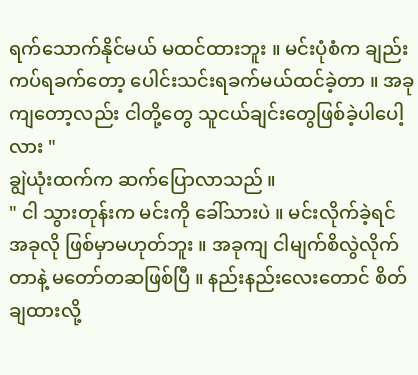ရက်သောက်နိုင်မယ် မထင်ထားဘူး ။ မင်းပုံစံက ချည်းကပ်ရခက်တော့ ပေါင်းသင်းရခက်မယ်ထင်ခဲ့တာ ။ အခုကျတော့လည်း ငါတို့တွေ သူငယ်ချင်းတွေဖြစ်ခဲ့ပါပေါ့လား "
ချွဲယုံးထက်က ဆက်ပြောလာသည် ။
" ငါ သွားတုန်းက မင်းကို ခေါ်သားပဲ ။ မင်းလိုက်ခဲ့ရင် အခုလို ဖြစ်မှာမဟုတ်ဘူး ။ အခုကျ ငါမျက်စိလွဲလိုက်တာနဲ့ မတော်တဆဖြစ်ပြီ ။ နည်းနည်းလေးတောင် စိတ်ချထားလို့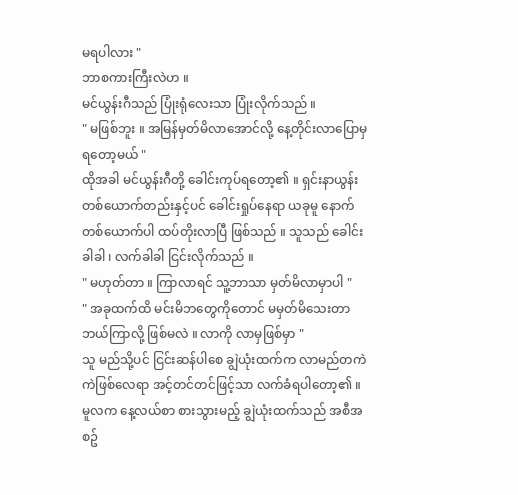မရပါလား "
ဘာစကားကြီးလဲဟ ။
မင်ယွန်းဂီသည် ပြုံးရုံလေးသာ ပြုံးလိုက်သည် ။
" မဖြစ်ဘူး ။ အမြန်မှတ်မိလာအောင်လို့ နေ့တိုင်းလာပြောမှရတော့မယ် "
ထိုအခါ မင်ယွန်းဂီတို့ ခေါင်းကုပ်ရတော့၏ ။ ရှင်းနာယွန်းတစ်ယောက်တည်းနှင့်ပင် ခေါင်းရှုပ်နေရာ ယခုမူ နောက်တစ်ယောက်ပါ ထပ်တိုးလာပြီ ဖြစ်သည် ။ သူသည် ခေါင်းခါခါ ၊ လက်ခါခါ ငြင်းလိုက်သည် ။
" မဟုတ်တာ ။ ကြာလာရင် သူ့ဘာသာ မှတ်မိလာမှာပါ "
" အခုထက်ထိ မင်းမိဘတွေကိုတောင် မမှတ်မိသေးတာ ဘယ်ကြာလို့ ဖြစ်မလဲ ။ လာကို လာမှဖြစ်မှာ "
သူ မည်သို့ပင် ငြင်းဆန်ပါစေ ချွဲယုံးထက်က လာမည်တကဲကဲဖြစ်လေရာ အင့်တင်တင်ဖြင့်သာ လက်ခံရပါတော့၏ ။
မူလက နေ့လယ်စာ စားသွားမည့် ချွဲယုံးထက်သည် အစီအစဥ်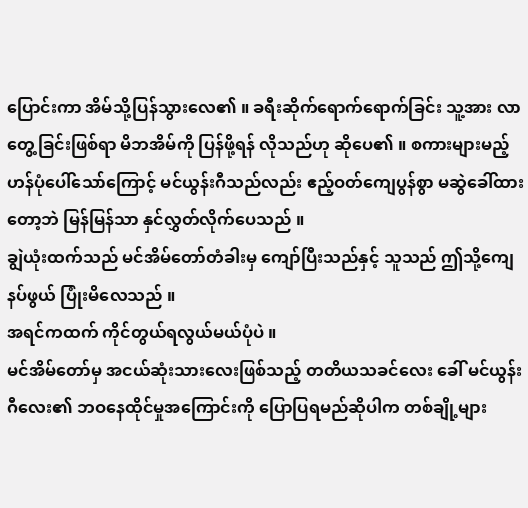ပြောင်းကာ အိမ်သို့ပြန်သွားလေ၏ ။ ခရီးဆိုက်ရောက်ရောက်ခြင်း သူ့အား လာတွေ့ခြင်းဖြစ်ရာ မိဘအိမ်ကို ပြန်ဖို့ရန် လိုသည်ဟု ဆိုပေ၏ ။ စကားများမည့်ဟန်ပုံပေါ်သော်ကြောင့် မင်ယွန်းဂီသည်လည်း ဧည့်ဝတ်ကျေပွန်စွာ မဆွဲခေါ်ထားတော့ဘဲ မြန်မြန်သာ နှင်လွှတ်လိုက်ပေသည် ။
ချွဲယုံးထက်သည် မင်အိမ်တော်တံခါးမှ ကျော်ပြီးသည်နှင့် သူသည် ဤသို့ကျေနပ်ဖွယ် ပြုံးမိလေသည် ။
အရင်ကထက် ကိုင်တွယ်ရလွယ်မယ်ပုံပဲ ။
မင်အိမ်တော်မှ အငယ်ဆုံးသားလေးဖြစ်သည့် တတိယသခင်လေး ခေါ် မင်ယွန်းဂီလေး၏ ဘဝနေထိုင်မှုအကြောင်းကို ပြောပြရမည်ဆိုပါက တစ်ချို့များ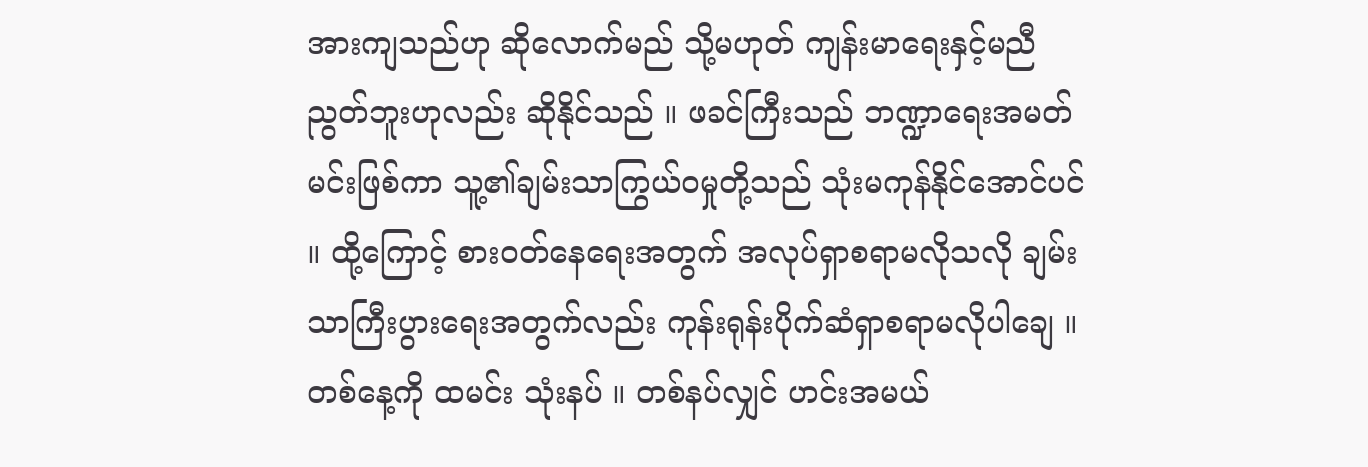အားကျသည်ဟု ဆိုလောက်မည် သို့မဟုတ် ကျန်းမာရေးနှင့်မညီညွတ်ဘူးဟုလည်း ဆိုနိုင်သည် ။ ဖခင်ကြီးသည် ဘဏ္ဍာရေးအမတ်မင်းဖြစ်ကာ သူ့၏ချမ်းသာကြွယ်ဝမှုတို့သည် သုံးမကုန်နိုင်အောင်ပင် ။ ထို့ကြောင့် စားဝတ်နေရေးအတွက် အလုပ်ရှာစရာမလိုသလို ချမ်းသာကြီးပွားရေးအတွက်လည်း ကုန်းရုန်းပိုက်ဆံရှာစရာမလိုပါချေ ။ တစ်နေ့ကို ထမင်း သုံးနပ် ။ တစ်နပ်လျှင် ဟင်းအမယ်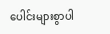ပေါင်းများစွာပါ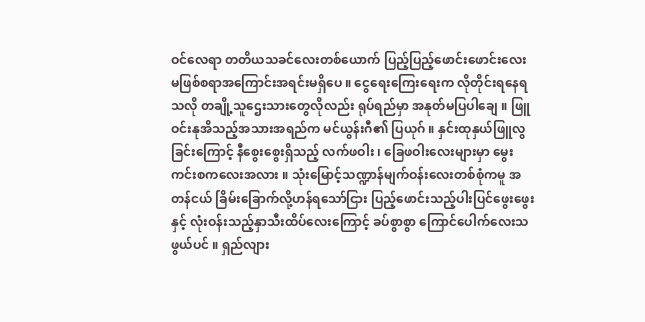ဝင်လေရာ တတိယသခင်လေးတစ်ယောက် ပြည့်ပြည့်ဖောင်းဖောင်းလေး မဖြစ်စရာအကြောင်းအရင်းမရှိပေ ။ ငွေရေးကြေးရေးက လိုတိုင်းရနေရသလို တချို့သူဌေးသားတွေလိုလည်း ရုပ်ရည်မှာ အနုတ်မပြပါချေ ။ ဖြူဝင်းနုအိသည့်အသားအရည်က မင်ယွန်းဂီ၏ ပြယုဂ် ။ နှင်းထုနှယ်ဖြူလွခြင်းကြောင့် နီစွေးစွေးရှိသည့် လက်ဖဝါး ၊ ခြေဖဝါးလေးများမှာ မွေးကင်းစကလေးအလား ။ သုံးမြောင့်သဏ္ဍာန်မျက်ဝန်းလေးတစ်စုံကမူ အတန်ငယ် ခြိမ်းခြောက်လို့ဟန်ရသော်ငြား ပြည့်ဖောင်းသည့်ပါးပြင်ဖွေးဖွေးနှင့် လုံးဝန်းသည့်နှာသီးထိပ်လေးကြောင့် ခပ်စွာစွာ ကြောင်ပေါက်လေးသဖွယ်ပင် ။ ရှည်လျား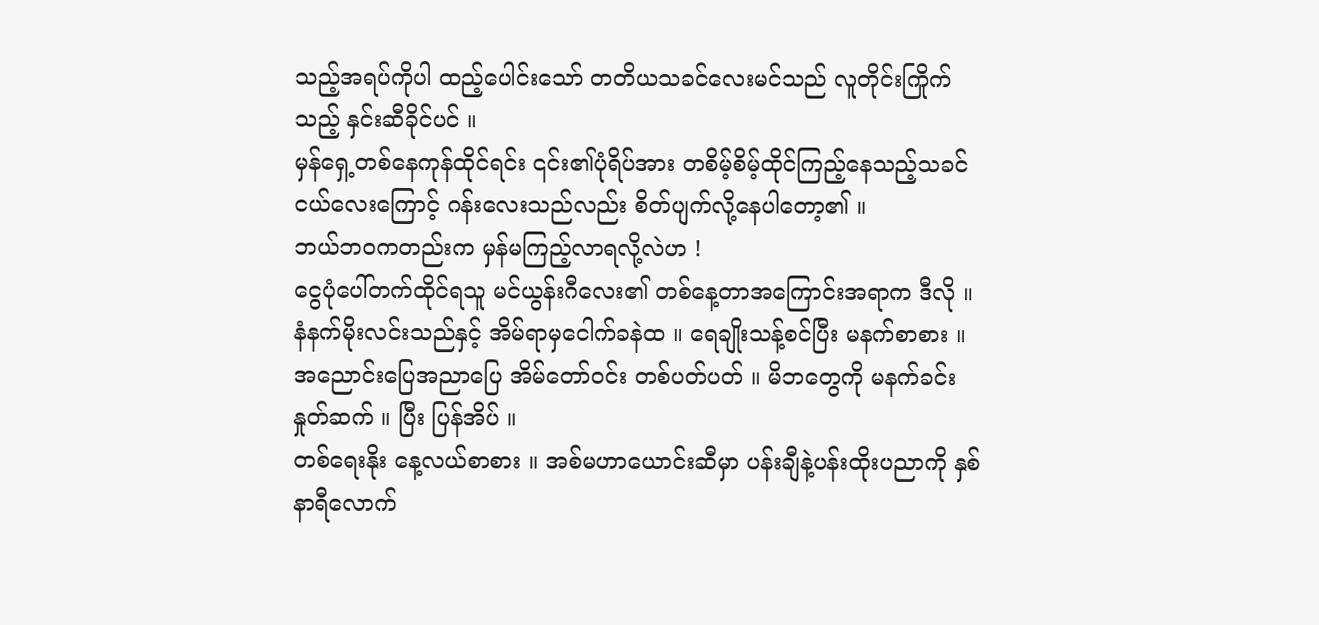သည့်အရပ်ကိုပါ ထည့်ပေါင်းသော် တတိယသခင်လေးမင်သည် လူတိုင်းကြိုက်သည့် နှင်းဆီခိုင်ပင် ။
မှန်ရှေ့တစ်နေကုန်ထိုင်ရင်း ၎င်း၏ပုံရိပ်အား တစိမ့်စိမ့်ထိုင်ကြည့်နေသည့်သခင်ငယ်လေးကြောင့် ဂန်းလေးသည်လည်း စိတ်ပျက်လို့နေပါတော့၏ ။
ဘယ်ဘဝကတည်းက မှန်မကြည့်လာရလို့လဲဟ !
ငွေပုံပေါ်တက်ထိုင်ရသူ မင်ယွန်းဂီလေး၏ တစ်နေ့တာအကြောင်းအရာက ဒီလို ။
နံနက်မိုးလင်းသည်နှင့် အိမ်ရာမှငေါက်ခနဲထ ။ ရေချိုးသန့်စင်ပြီး မနက်စာစား ။ အညောင်းပြေအညာပြေ အိမ်တော်ဝင်း တစ်ပတ်ပတ် ။ မိဘတွေကို မနက်ခင်းနှုတ်ဆက် ။ ပြီး ပြန်အိပ် ။
တစ်ရေးနိုး နေ့လယ်စာစား ။ အစ်မဟာယောင်းဆီမှာ ပန်းချီနဲ့ပန်းထိုးပညာကို နှစ်နာရီလောက်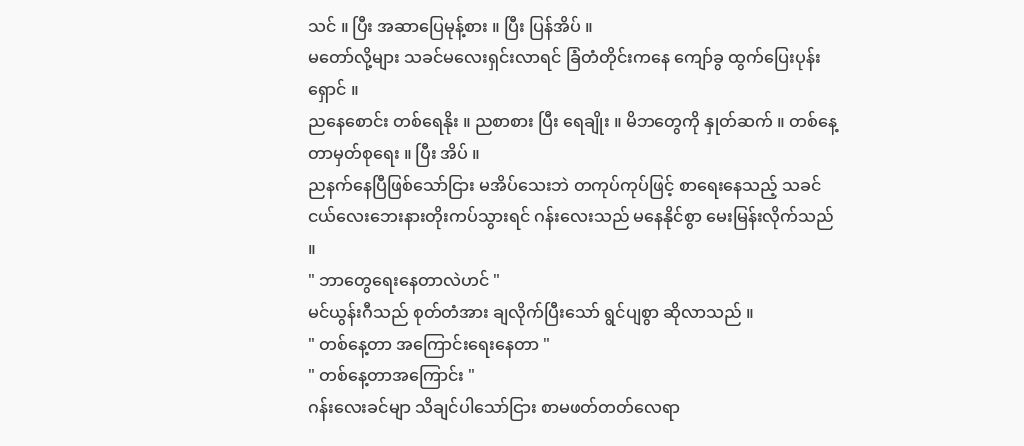သင် ။ ပြီး အဆာပြေမုန့်စား ။ ပြီး ပြန်အိပ် ။
မတော်လို့များ သခင်မလေးရှင်းလာရင် ခြံတံတိုင်းကနေ ကျော်ခွ ထွက်ပြေးပုန်းရှောင် ။
ညနေစောင်း တစ်ရေနိုး ။ ညစာစား ပြီး ရေချိုး ။ မိဘတွေကို နှုတ်ဆက် ။ တစ်နေ့တာမှတ်စုရေး ။ ပြီး အိပ် ။
ညနက်နေပြီဖြစ်သော်ငြား မအိပ်သေးဘဲ တကုပ်ကုပ်ဖြင့် စာရေးနေသည့် သခင်ငယ်လေးဘေးနားတိုးကပ်သွားရင် ဂန်းလေးသည် မနေနိုင်စွာ မေးမြန်းလိုက်သည် ။
" ဘာတွေရေးနေတာလဲဟင် "
မင်ယွန်းဂီသည် စုတ်တံအား ချလိုက်ပြီးသော် ရွင်ပျစွာ ဆိုလာသည် ။
" တစ်နေ့တာ အကြောင်းရေးနေတာ "
" တစ်နေ့တာအကြောင်း "
ဂန်းလေးခင်မျာ သိချင်ပါသော်ငြား စာမဖတ်တတ်လေရာ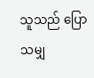သူသည် ပြောသမျှ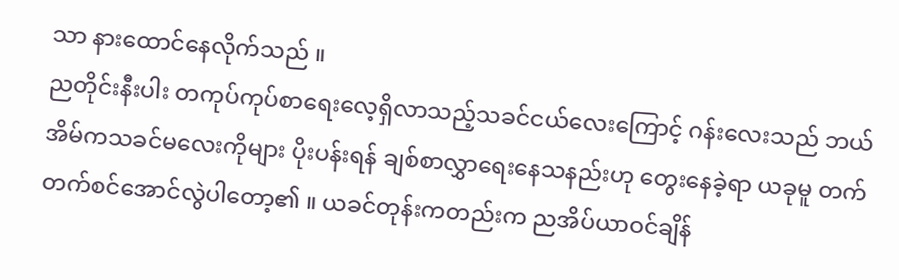သာ နားထောင်နေလိုက်သည် ။
ညတိုင်းနီးပါး တကုပ်ကုပ်စာရေးလေ့ရှိလာသည့်သခင်ငယ်လေးကြောင့် ဂန်းလေးသည် ဘယ်အိမ်ကသခင်မလေးကိုများ ပိုးပန်းရန် ချစ်စာလွှာရေးနေသနည်းဟု တွေးနေခဲ့ရာ ယခုမူ တက်တက်စင်အောင်လွဲပါတော့၏ ။ ယခင်တုန်းကတည်းက ညအိပ်ယာဝင်ချိန်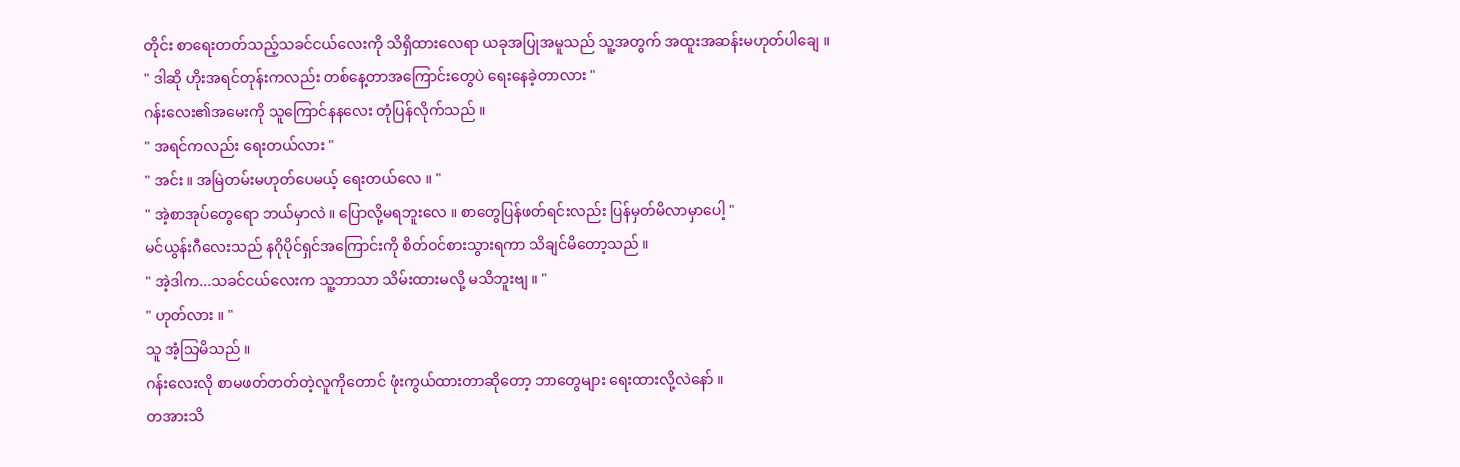တိုင်း စာရေးတတ်သည့်သခင်ငယ်လေးကို သိရှိထားလေရာ ယခုအပြုအမူသည် သူ့အတွက် အထူးအဆန်းမဟုတ်ပါချေ ။
" ဒါဆို ဟိုးအရင်တုန်းကလည်း တစ်နေ့တာအကြောင်းတွေပဲ ရေးနေခဲ့တာလား "
ဂန်းလေး၏အမေးကို သူကြောင်နနလေး တုံပြန်လိုက်သည် ။
" အရင်ကလည်း ရေးတယ်လား "
" အင်း ။ အမြဲတမ်းမဟုတ်ပေမယ့် ရေးတယ်လေ ။ "
" အဲ့စာအုပ်တွေရော ဘယ်မှာလဲ ။ ပြောလို့မရဘူးလေ ။ စာတွေပြန်ဖတ်ရင်းလည်း ပြန်မှတ်မိလာမှာပေါ့ "
မင်ယွန်းဂီလေးသည် နဂိုပိုင်ရှင်အကြောင်းကို စိတ်ဝင်စားသွားရကာ သိချင်မိတော့သည် ။
" အဲ့ဒါက...သခင်ငယ်လေးက သူ့ဘာသာ သိမ်းထားမလို့ မသိဘူးဗျ ။ "
" ဟုတ်လား ။ "
သူ အံ့သြမိသည် ။
ဂန်းလေးလို စာမဖတ်တတ်တဲ့လူကိုတောင် ဖုံးကွယ်ထားတာဆိုတော့ ဘာတွေများ ရေးထားလို့လဲနော် ။
တအားသိ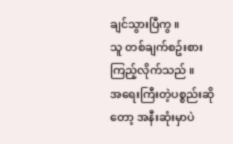ချင်သွားပြီကွ ။
သူ တစ်ချက်စဥ်းစားကြည့်လိုက်သည် ။
အရေးကြီးတဲ့ပစ္စည်းဆိုတော့ အနီးဆုံးမှာပဲ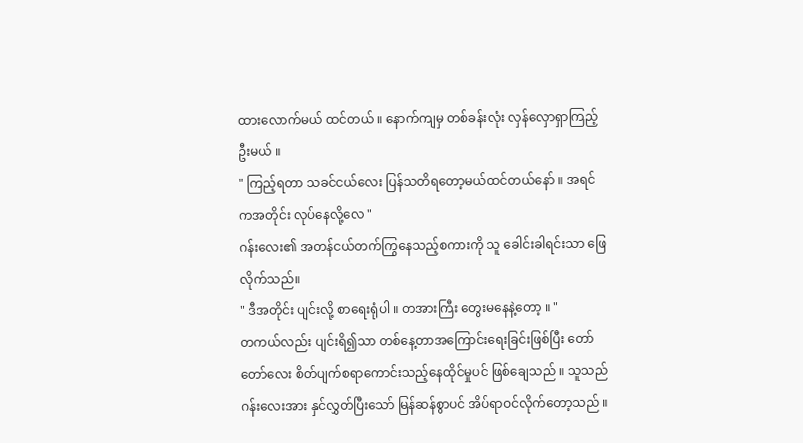ထားလောက်မယ် ထင်တယ် ။ နောက်ကျမှ တစ်ခန်းလုံး လှန်လှောရှာကြည့်ဦးမယ် ။
" ကြည့်ရတာ သခင်ငယ်လေး ပြန်သတိရတော့မယ်ထင်တယ်နော် ။ အရင်ကအတိုင်း လုပ်နေလို့လေ "
ဂန်းလေး၏ အတန်ငယ်တက်ကြွနေသည့်စကားကို သူ ခေါင်းခါရင်းသာ ဖြေလိုက်သည်။
" ဒီအတိုင်း ပျင်းလို့ စာရေးရုံပါ ။ တအားကြီး တွေးမနေနဲ့တော့ ။ "
တကယ်လည်း ပျင်းရိ၍သာ တစ်နေ့တာအကြောင်းရေးခြင်းဖြစ်ပြီး တော်တော်လေး စိတ်ပျက်စရာကောင်းသည့်နေထိုင်မှုပင် ဖြစ်ချေသည် ။ သူသည် ဂန်းလေးအား နှင်လွှတ်ပြီးသော် မြန်ဆန်စွာပင် အိပ်ရာဝင်လိုက်တော့သည် ။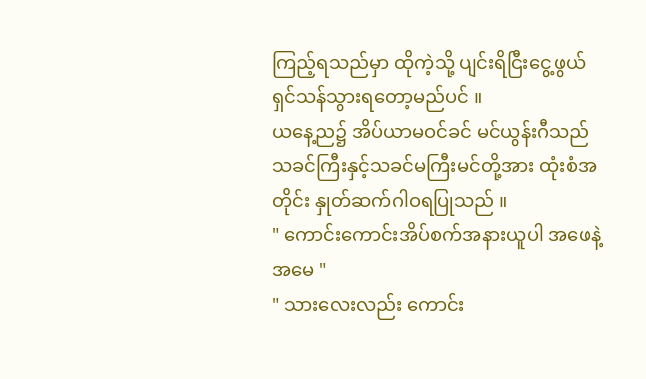ကြည့်ရသည်မှာ ထိုကဲ့သို့ ပျင်းရိငြီးငွေ့ဖွယ် ရှင်သန်သွားရတော့မည်ပင် ။
ယနေ့ည၌ အိပ်ယာမဝင်ခင် မင်ယွန်းဂီသည် သခင်ကြီးနှင့်သခင်မကြီးမင်တို့အား ထုံးစံအတိုင်း နှုတ်ဆက်ဂါဝရပြုသည် ။
" ကောင်းကောင်းအိပ်စက်အနားယူပါ အဖေနဲ့အမေ "
" သားလေးလည်း ကောင်း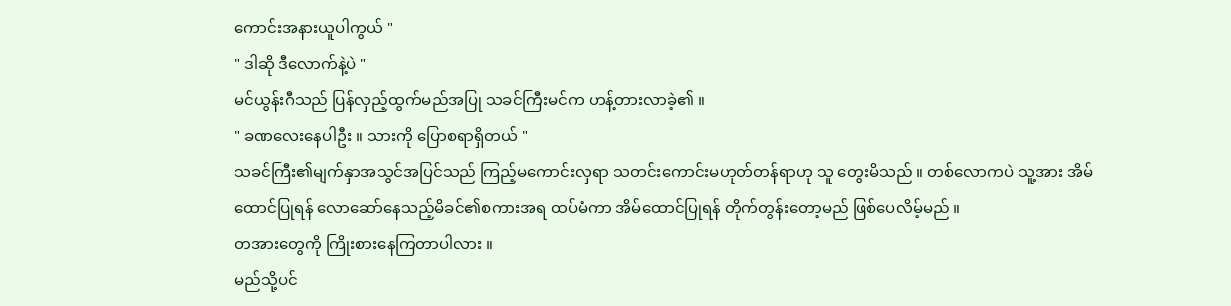ကောင်းအနားယူပါကွယ် "
" ဒါဆို ဒီလောက်နဲ့ပဲ "
မင်ယွန်းဂီသည် ပြန်လှည့်ထွက်မည်အပြု သခင်ကြီးမင်က ဟန့်တားလာခဲ့၏ ။
" ခဏလေးနေပါဦး ။ သားကို ပြောစရာရှိတယ် "
သခင်ကြီး၏မျက်နှာအသွင်အပြင်သည် ကြည့်မကောင်းလှရာ သတင်းကောင်းမဟုတ်တန်ရာဟု သူ တွေးမိသည် ။ တစ်လောကပဲ သူ့အား အိမ်ထောင်ပြုရန် လောဆော်နေသည့်မိခင်၏စကားအရ ထပ်မံကာ အိမ်ထောင်ပြုရန် တိုက်တွန်းတော့မည် ဖြစ်ပေလိမ့်မည် ။
တအားတွေကို ကြိုးစားနေကြတာပါလား ။
မည်သို့ပင်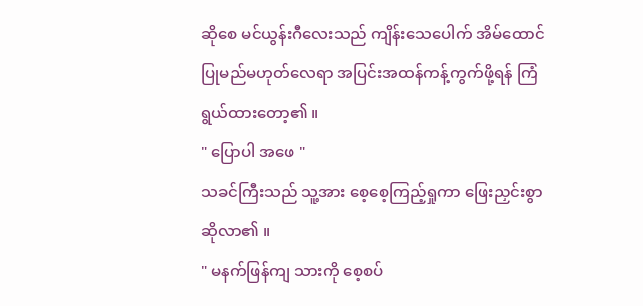ဆိုစေ မင်ယွန်းဂီလေးသည် ကျိန်းသေပေါက် အိမ်ထောင်ပြုမည်မဟုတ်လေရာ အပြင်းအထန်ကန့်ကွက်ဖို့ရန် ကြံရွယ်ထားတော့၏ ။
" ပြောပါ အဖေ "
သခင်ကြီးသည် သူ့အား စေ့စေ့ကြည့်ရှုကာ ဖြေးညှင်းစွာ ဆိုလာ၏ ။
" မနက်ဖြန်ကျ သားကို စေ့စပ်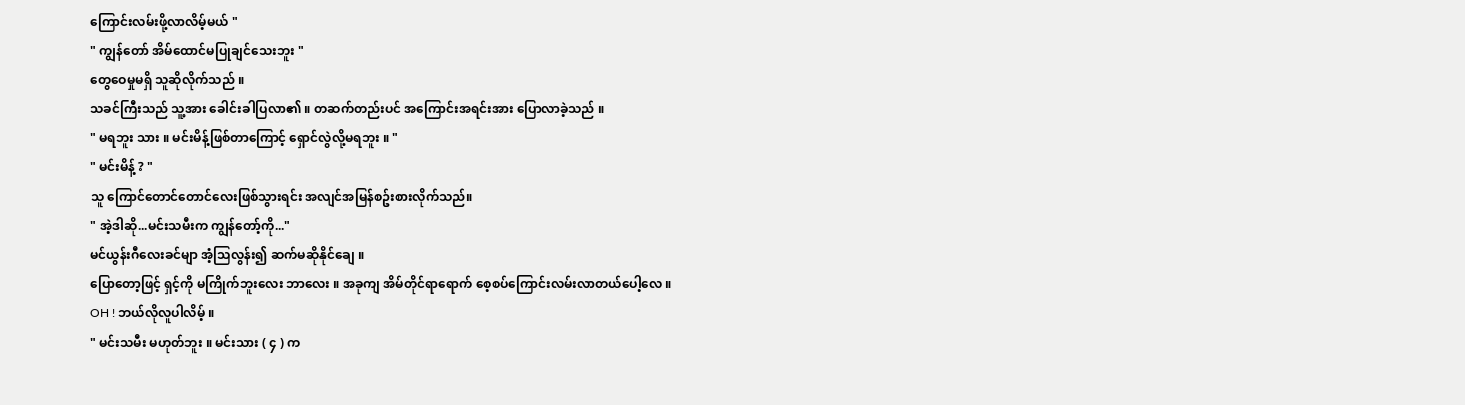ကြောင်းလမ်းဖို့လာလိမ့်မယ် "
" ကျွန်တော် အိမ်ထောင်မပြုချင်သေးဘူး "
တွေဝေမှုမရှိ သူဆိုလိုက်သည် ။
သခင်ကြီးသည် သူ့အား ခေါင်းခါပြလာ၏ ။ တဆက်တည်းပင် အကြောင်းအရင်းအား ပြောလာခဲ့သည် ။
" မရဘူး သား ။ မင်းမိန့်ဖြစ်တာကြောင့် ရှောင်လွဲလို့မရဘူး ။ "
" မင်းမိန့် ? "
သူ ကြောင်တောင်တောင်လေးဖြစ်သွားရင်း အလျင်အမြန်စဥ်းစားလိုက်သည်။
" အဲ့ဒါဆို...မင်းသမီးက ကျွန်တော့်ကို..."
မင်ယွန်းဂီလေးခင်မျာ အံ့သြလွန်း၍ ဆက်မဆိုနိုင်ချေ ။
ပြောတော့ဖြင့် ရှင့်ကို မကြိုက်ဘူးလေး ဘာလေး ။ အခုကျ အိမ်တိုင်ရာရောက် စေ့စပ်ကြောင်းလမ်းလာတယ်ပေါ့လေ ။
OH ! ဘယ်လိုလူပါလိမ့် ။
" မင်းသမီး မဟုတ်ဘူး ။ မင်းသား ( ၄ ) က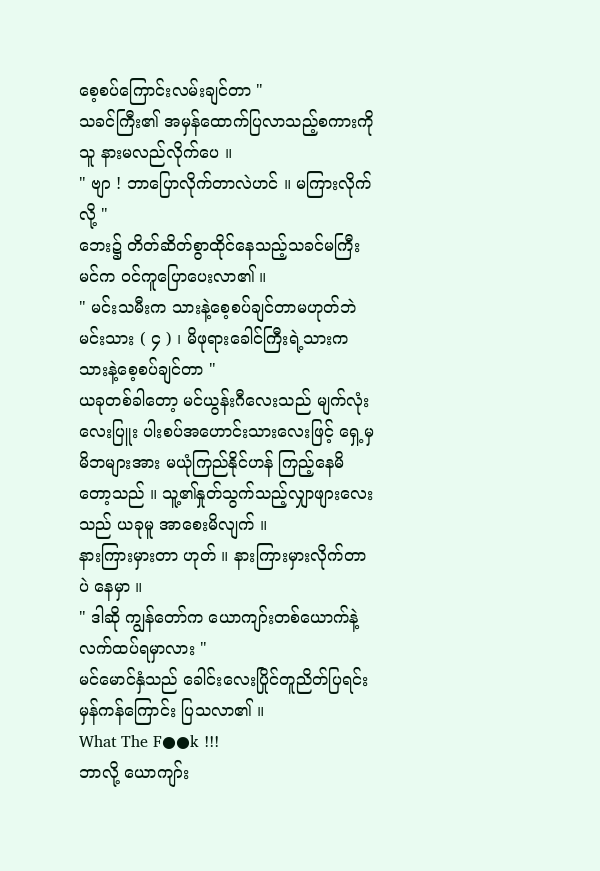စေ့စပ်ကြောင်းလမ်းချင်တာ "
သခင်ကြီး၏ အမှန်ထောက်ပြလာသည့်စကားကို သူ နားမလည်လိုက်ပေ ။
" ဗျာ ! ဘာပြောလိုက်တာလဲဟင် ။ မကြားလိုက်လို့ "
ဘေး၌ တိတ်ဆိတ်စွာထိုင်နေသည့်သခင်မကြီးမင်က ဝင်ကူပြောပေးလာ၏ ။
" မင်းသမီးက သားနဲ့စေ့စပ်ချင်တာမဟုတ်ဘဲ မင်းသား ( ၄ ) ၊ မိဖုရားခေါင်ကြီးရဲ့သားက သားနဲ့စေ့စပ်ချင်တာ "
ယခုတစ်ခါတော့ မင်ယွန်းဂီလေးသည် မျက်လုံးလေးပြူး ပါးစပ်အဟောင်းသားလေးဖြင့် ရှေ့မှမိဘများအား မယုံကြည်နိုင်ဟန် ကြည့်နေမိတော့သည် ။ သူ့၏နှုတ်သွက်သည့်လျှာဖျားလေးသည် ယခုမူ အာစေးမိလျက် ။
နားကြားမှားတာ ဟုတ် ။ နားကြားမှားလိုက်တာပဲ နေမှာ ။
" ဒါဆို ကျွန်တော်က ယောကျာ်းတစ်ယောက်နဲ့ လက်ထပ်ရမှာလား "
မင်မောင်နှံသည် ခေါင်းလေးပြိုင်တူညိတ်ပြရင်း မှန်ကန်ကြောင်း ပြသလာ၏ ။
What The F●●k !!!
ဘာလို့ ယောကျာ်း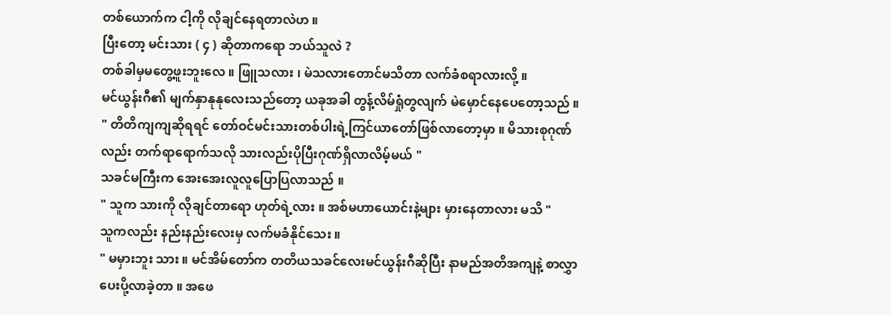တစ်ယောက်က ငါ့ကို လိုချင်နေရတာလဲဟ ။
ပြီးတော့ မင်းသား ( ၄ ) ဆိုတာကရော ဘယ်သူလဲ ?
တစ်ခါမှမတွေ့ဖူးဘူးလေ ။ ဖြူသလား ၊ မဲသလားတောင်မသိတာ လက်ခံစရာလားလို့ ။
မင်ယွန်းဂီ၏ မျက်နှာနုနုလေးသည်တော့ ယခုအခါ တွန့်လိမ်ရှုံတွလျက် မဲမှောင်နေပေတော့သည် ။
" တိတိကျကျဆိုရရင် တော်ဝင်မင်းသားတစ်ပါးရဲ့ကြင်ယာတော်ဖြစ်လာတော့မှာ ။ မိသားစုဂုဏ်လည်း တက်ရာရောက်သလို သားလည်းပိုပြီးဂုဏ်ရှိလာလိမ့်မယ် "
သခင်မကြီးက အေးအေးလူလူပြောပြလာသည် ။
" သူက သားကို လိုချင်တာရော ဟုတ်ရဲ့လား ။ အစ်မဟာယောင်းနဲ့များ မှားနေတာလား မသိ "
သူကလည်း နည်းနည်းလေးမှ လက်မခံနိုင်သေး ။
" မမှားဘူး သား ။ မင်အိမ်တော်က တတိယသခင်လေးမင်ယွန်းဂီဆိုပြီး နာမည်အတိအကျနဲ့ စာလွှာပေးပို့လာခဲ့တာ ။ အဖေ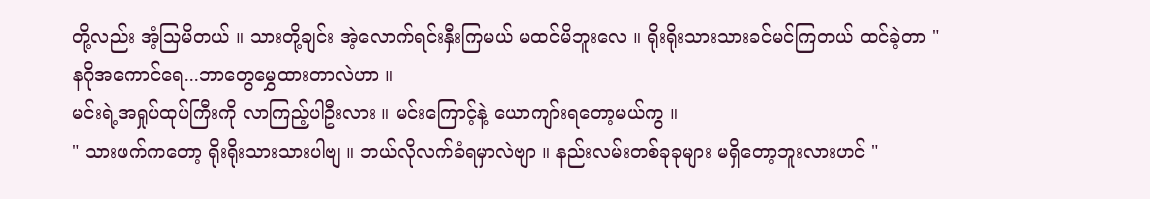တို့လည်း အံ့သြမိတယ် ။ သားတို့ချင်း အဲ့လောက်ရင်းနှီးကြမယ် မထင်မိဘူးလေ ။ ရိုးရိုးသားသားခင်မင်ကြတယ် ထင်ခဲ့တာ "
နဂိုအကောင်ရေ...ဘာတွေမွှေထားတာလဲဟာ ။
မင်းရဲ့အရှုပ်ထုပ်ကြီးကို လာကြည့်ပါဦးလား ။ မင်းကြောင့်နဲ့ ယောကျာ်းရတော့မယ်ကွ ။
" သားဖက်ကတော့ ရိုးရိုးသားသားပါဗျ ။ ဘယ်လိုလက်ခံရမှာလဲဗျာ ။ နည်းလမ်းတစ်ခုခုများ မရှိတော့ဘူးလားဟင် "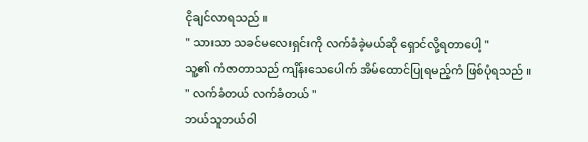ငိုချင်လာရသည် ။
" သားသာ သခင်မလေးရှင်းကို လက်ခံခဲ့မယ်ဆို ရှောင်လို့ရတာပေါ့ "
သူ့၏ ကံဇာတာသည် ကျိန်းသေပေါက် အိမ်ထောင်ပြုရမည့်ကံ ဖြစ်ပုံရသည် ။
" လက်ခံတယ် လက်ခံတယ် "
ဘယ်သူဘယ်ဝါ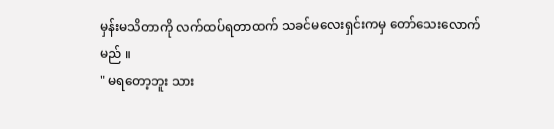မှန်းမသိတာကို လက်ထပ်ရတာထက် သခင်မလေးရှင်းကမှ တော်သေးလောက်မည် ။
" မရတော့ဘူး သား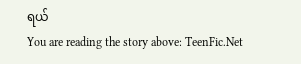ရယ်
You are reading the story above: TeenFic.Net